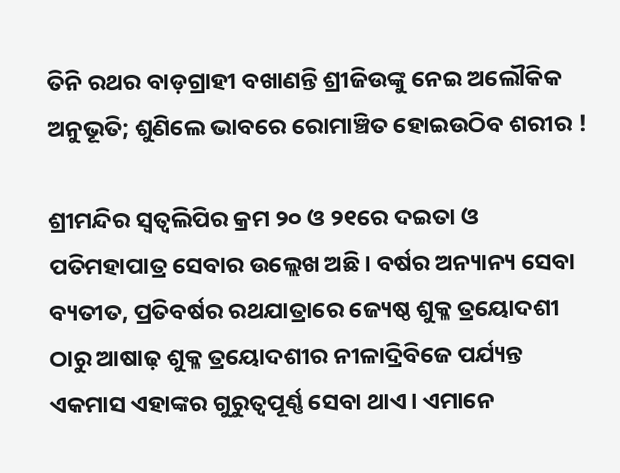ତିନି ରଥର ବାଡ଼ଗ୍ରାହୀ ବଖାଣନ୍ତି ଶ୍ରୀଜିଉଙ୍କୁ ନେଇ ଅଲୌକିକ ଅନୁଭୂତି; ଶୁଣିଲେ ଭାବରେ ରୋମାଞ୍ଚିତ ହୋଇଉଠିବ ଶରୀର !

ଶ୍ରୀମନ୍ଦିର ସ୍ୱତ୍ଵଲିପିର କ୍ରମ ୨୦ ଓ ୨୧ରେ ଦଇତା ଓ ପତିମହାପାତ୍ର ସେବାର ଉଲ୍ଲେଖ ଅଛି। ବର୍ଷର ଅନ୍ୟାନ୍ୟ ସେବା ବ୍ୟତୀତ, ପ୍ରତିବର୍ଷର ରଥଯାତ୍ରାରେ ଜ୍ୟେଷ୍ଠ ଶୁକ୍ଳ ତ୍ରୟୋଦଶୀ ଠାରୁ ଆଷାଢ଼ ଶୁକ୍ଳ ତ୍ରୟୋଦଶୀର ନୀଳାଦ୍ରିବିଜେ ପର୍ଯ୍ୟନ୍ତ ଏକମାସ ଏହାଙ୍କର ଗୁରୁତ୍ଵପୂର୍ଣ୍ଣ ସେବା ଥାଏ। ଏମାନେ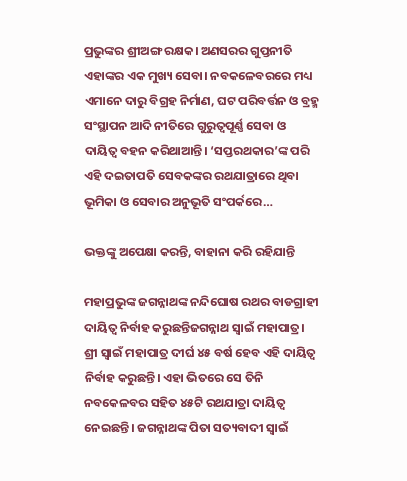ପ୍ରଭୁଙ୍କର ଶ୍ରୀଅଙ୍ଗ ରକ୍ଷକ। ଅଣସରର ଗୁପ୍ତନୀତି ଏହାଙ୍କର ଏକ ମୁଖ୍ୟ ସେବା। ନବକଳେବରରେ ମଧ୍ୟ ଏମାନେ ଦାରୁ ବିଗ୍ରହ ନିର୍ମାଣ, ଘଟ ପରିବର୍ତ୍ତନ ଓ ବ୍ରହ୍ମ ସଂସ୍ଥାପନ ଆଦି ନୀତିରେ ଗୁରୁତ୍ଵପୂର୍ଣ୍ଣ ସେବା ଓ ଦାୟିତ୍ଵ ବହନ କରିଥାଆନ୍ତି। ‘ସପ୍ତରଥକାର’ଙ୍କ ପରି ଏହି ଦଇତାପତି ସେବକଙ୍କର ରଥଯାତ୍ରାରେ ଥିବା ଭୂମିକା ଓ ସେବାର ଅନୁଭୂତି ସଂପର୍କରେ…

ଭକ୍ତଙ୍କୁ ଅପେକ୍ଷା କରନ୍ତି, ବାହାନା କରି ରହିଯାନ୍ତି

ମହାପ୍ରଭୁଙ୍କ ଜଗନ୍ନାଥଙ୍କ ନନ୍ଦିଘୋଷ ରଥର ବାଡଗ୍ରାହୀ ଦାୟିତ୍ଵ ନିର୍ବାହ କରୁଛନ୍ତିଜଗନ୍ନାଥ ସ୍ୱାଇଁ ମହାପାତ୍ର। ଶ୍ରୀ ସ୍ୱାଇଁ ମହାପାତ୍ର ଦୀର୍ଘ ୪୫ ବର୍ଷ ହେବ ଏହି ଦାୟିତ୍ଵ ନିର୍ବାହ କରୁଛନ୍ତି। ଏହା ଭିତରେ ସେ ତିନି ନବକେଳବର ସହିତ ୪୫ଟି ରଥଯାତ୍ରା ଦାୟିତ୍ଵ ନେଇଛନ୍ତି। ଜଗନ୍ନାଥଙ୍କ ପିତା ସତ୍ୟବାଦୀ ସ୍ୱାଇଁ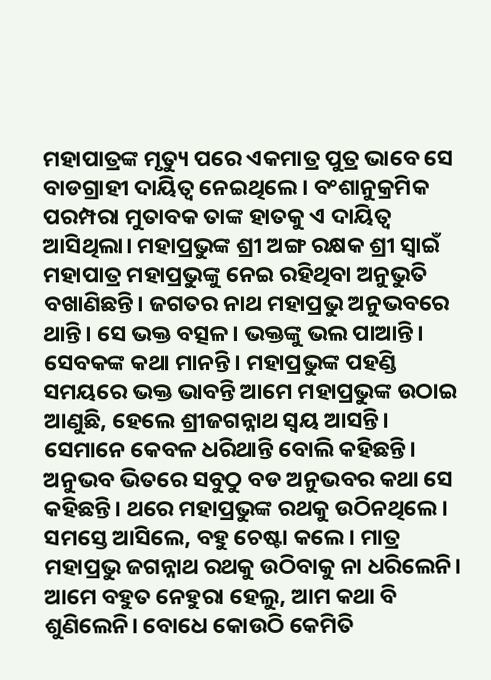ମହାପାତ୍ରଙ୍କ ମୃତ୍ୟୁ ପରେ ଏକମାତ୍ର ପୁତ୍ର ଭାବେ ସେ ବାଡଗ୍ରାହୀ ଦାୟିତ୍ଵ ନେଇଥିଲେ। ବଂଶାନୁକ୍ରମିକ ପରମ୍ପରା ମୁତାବକ ତାଙ୍କ ହାତକୁ ଏ ଦାୟିତ୍ଵ ଆସିଥିଲା। ମହାପ୍ରଭୁଙ୍କ ଶ୍ରୀ ଅଙ୍ଗ ରକ୍ଷକ ଶ୍ରୀ ସ୍ୱାଇଁ ମହାପାତ୍ର ମହାପ୍ରଭୁଙ୍କୁ ନେଇ ରହିଥିବା ଅନୁଭୁତି ବଖାଣିଛନ୍ତି। ଜଗତର ନାଥ ମହାପ୍ରଭୁ ଅନୁଭବରେ ଥାନ୍ତି। ସେ ଭକ୍ତ ବତ୍ସଳ। ଭକ୍ତଙ୍କୁ ଭଲ ପାଆନ୍ତି। ସେବକଙ୍କ କଥା ମାନନ୍ତି। ମହାପ୍ରଭୁଙ୍କ ପହଣ୍ଡି ସମୟରେ ଭକ୍ତ ଭାବନ୍ତି ଆମେ ମହାପ୍ରଭୁଙ୍କ ଉଠାଇ ଆଣୁଛି, ହେଲେ ଶ୍ରୀଜଗନ୍ନାଥ ସ୍ୱୟ ଆସନ୍ତି। ସେମାନେ କେବଳ ଧରିଥାନ୍ତି ବୋଲି କହିଛନ୍ତି। ଅନୁଭବ ଭିତରେ ସବୁଠୁ ବଡ ଅନୁଭବର କଥା ସେ କହିଛନ୍ତି। ଥରେ ମହାପ୍ରଭୁଙ୍କ ରଥକୁ ଉଠିନଥିଲେ। ସମସ୍ତେ ଆସିଲେ, ବହୁ ଚେଷ୍ଟା କଲେ। ମାତ୍ର ମହାପ୍ରଭୁ ଜଗନ୍ନାଥ ରଥକୁ ଉଠିବାକୁ ନା ଧରିଲେନି। ଆମେ ବହୁତ ନେହୁରା ହେଲୁ, ଆମ କଥା ବି ଶୁଣିଲେନି। ବୋଧେ କୋଉଠି କେମିତି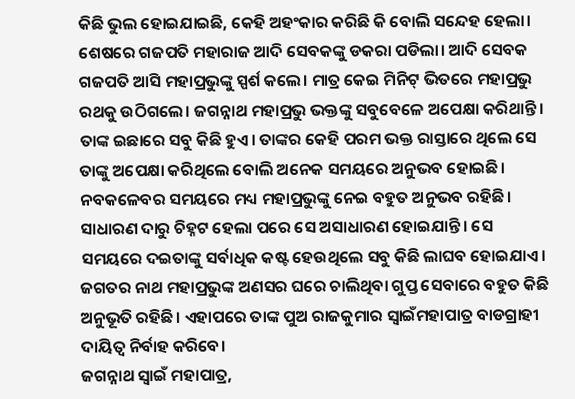କିଛି ଭୁଲ ହୋଇଯାଇଛି, କେହି ଅହଂକାର କରିଛି କି ବୋଲି ସନ୍ଦେହ ହେଲା। ଶେଷରେ ଗଜପତି ମହାରାଜ ଆଦି ସେବକଙ୍କୁ ଡକରା ପଡିଲା। ଆଦି ସେବକ ଗଜପତି ଆସି ମହାପ୍ରଭୁଙ୍କୁ ସ୍ପର୍ଶ କଲେ। ମାତ୍ର କେଇ ମିନିଟ୍‌ ଭିତରେ ମହାପ୍ରଭୁ ରଥକୁ ଉଠିଗଲେ। ଜଗନ୍ନାଥ ମହାପ୍ରଭୁ ଭକ୍ତଙ୍କୁ ସବୁବେଳେ ଅପେକ୍ଷା କରିଥାନ୍ତି। ତାଙ୍କ ଇଛାରେ ସବୁ କିଛି ହୁଏ। ତାଙ୍କର କେହି ପରମ ଭକ୍ତ ରାସ୍ତାରେ ଥିଲେ ସେ ତାଙ୍କୁ ଅପେକ୍ଷା କରିଥିଲେ ବୋଲି ଅନେକ ସମୟରେ ଅନୁଭବ ହୋଇଛି। ନବକଳେବର ସମୟରେ ମଧ୍ୟ ମହାପ୍ରଭୁଙ୍କୁ ନେଇ ବହୁତ ଅନୁଭବ ରହିଛି। ସାଧାରଣ ଦାରୁ ଚିହ୍ନଟ ହେଲା ପରେ ସେ ଅସାଧାରଣ ହୋଇଯାନ୍ତି। ସେ ସମୟରେ ଦଇତାଙ୍କୁ ସର୍ବାଧିକ କଷ୍ଟ ହେଉଥିଲେ ସବୁ କିଛି ଲାଘବ ହୋଇଯାଏ। ଜଗତର ନାଥ ମହାପ୍ରଭୁଙ୍କ ଅଣସର ଘରେ ଚାଲିଥିବା ଗୁପ୍ତ ସେବାରେ ବହୁତ କିଛି ଅନୁଭୂତି ରହିଛି। ଏହାପରେ ତାଙ୍କ ପୁଅ ରାଜକୁମାର ସ୍ୱାଇଁମହାପାତ୍ର ବାଡଗ୍ରାହୀ ଦାୟିତ୍ଵ ନିର୍ବାହ କରିବେ।
ଜଗନ୍ନାଥ ସ୍ୱାଇଁ ମହାପାତ୍ର,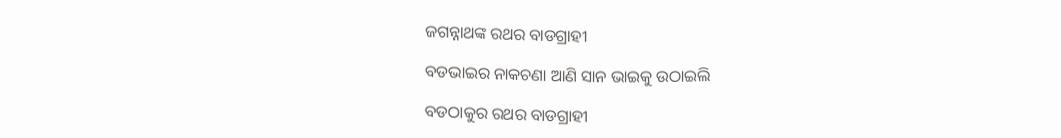ଜଗନ୍ନାଥଙ୍କ ରଥର ବାଡଗ୍ରାହୀ

ବଡଭାଇର ନାକଚଣା ଆଣି ସାନ ଭାଇକୁ ଉଠାଇଲି

ବଡଠାକୁର ରଥର ବାଡଗ୍ରାହୀ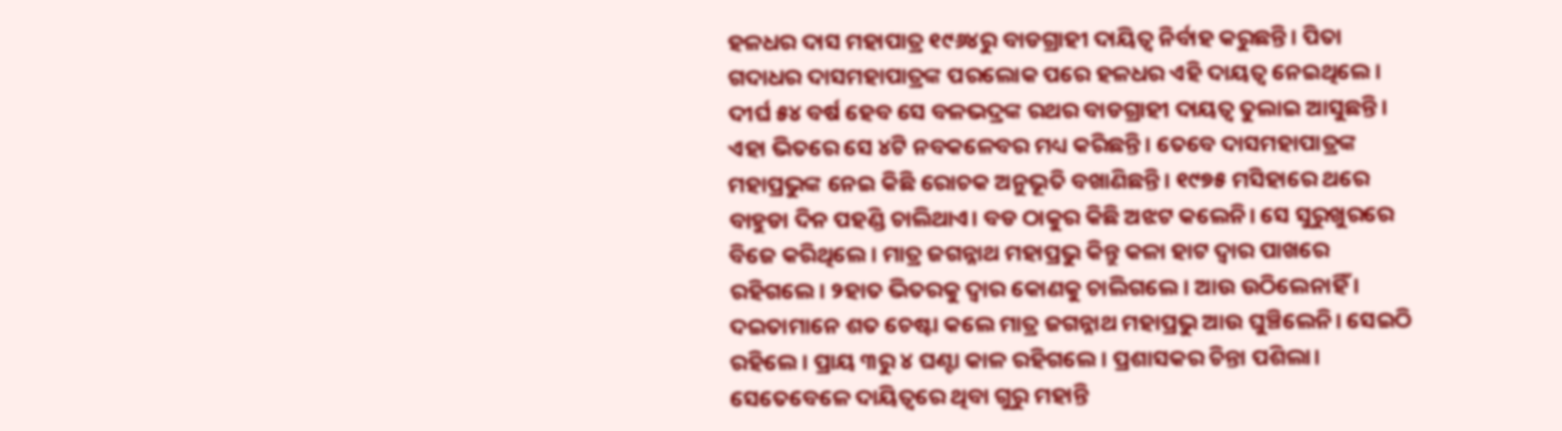ହଳଧର ଦାସ ମହାପାତ୍ର ୧୯୬୪ରୁ ବାଡଗ୍ରାହୀ ଦାୟିତ୍ଵ ନିର୍ବାହ କରୁଛନ୍ତି। ପିତା ଗଦାଧର ଦାସମହାପାତ୍ରଙ୍କ ପରଲୋକ ପରେ ହଳଧର ଏହି ଦାୟତ୍ଵ ନେଇଥିଲେ। ଦୀର୍ଘ ୫୪ ବର୍ଷ ହେବ ସେ ବଳଭଦ୍ରଙ୍କ ରଥର ବାଡଗ୍ରାହୀ ଦାୟତ୍ଵ ତୁଲାଇ ଆସୁଛନ୍ତି। ଏହା ଭିତରେ ସେ ୪ଟି ନବକଳେବର ମଧ୍ୟ କରିଛନ୍ତି। ତେବେ ଦାସମହାପାତ୍ରଙ୍କ ମହାପ୍ରଭୁଙ୍କ ନେଇ କିଛି ରୋଚକ ଅନୁଭୂତି ବଖାଣିଛନ୍ତି। ୧୯୭୫ ମସିହାରେ ଥରେ ବାହୁଡା ଦିନ ପହଣ୍ଡି ଚାଲିଥାଏ। ବଡ ଠାକୁର କିଛି ଅଝଟ କଲେନି। ସେ ସୁରୁଖୁରରେ ବିଜେ କରିଥିଲେ। ମାତ୍ର ଜଗନ୍ନାଥ ମହାପ୍ରଭୁ କିନ୍ତୁ କଳା ହାଟ ଦ୍ଵାର ପାଖରେ ରହିଗଲେ। ୨ହାତ ଭିତରକୁ ଦ୍ଵାର କୋଣକୁ ଚାଲିଗଲେ। ଆଉ ଉଠିଲେନାହିଁ । ଦଇତାମାନେ ଶତ ଚେଷ୍ଟା କଲେ ମାତ୍ର ଜଗନ୍ନାଥ ମହାପ୍ରଭୁ ଆଉ ଘୁଞ୍ଚିଲେନି। ସେଇଠି ରହିଲେ। ପ୍ରାୟ ୩ରୁ ୪ ଘଣ୍ଟା କାଳ ରହିଗଲେ। ପ୍ରଶାସକର ଚିନ୍ତା ପଶିଲା। ସେତେବେଳେ ଦାୟିତ୍ଵରେ ଥିବା ଗୁରୁ ମହାନ୍ତି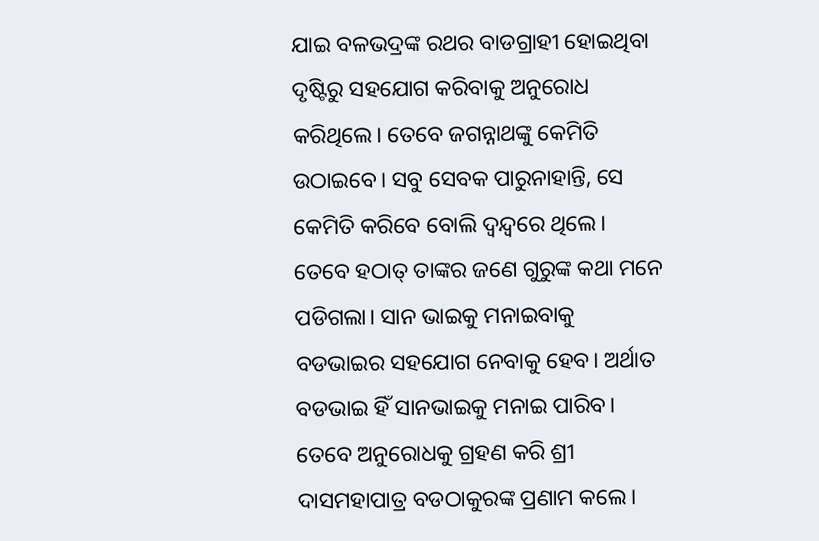ଯାଇ ବଳଭଦ୍ରଙ୍କ ରଥର ବାଡଗ୍ରାହୀ ହୋଇଥିବା ଦୃଷ୍ଟିରୁ ସହଯୋଗ କରିବାକୁ ଅନୁରୋଧ କରିଥିଲେ। ତେବେ ଜଗନ୍ନାଥଙ୍କୁ କେମିତି ଉଠାଇବେ। ସବୁ ସେବକ ପାରୁନାହାନ୍ତି, ସେ କେମିତି କରିବେ ବୋଲି ଦ୍ଵନ୍ଦ୍ୱରେ ଥିଲେ। ତେବେ ହଠାତ୍‌ ତାଙ୍କର ଜଣେ ଗୁରୁଙ୍କ କଥା ମନେ ପଡିଗଲା। ସାନ ଭାଇକୁ ମନାଇବାକୁ ବଡଭାଇର ସହଯୋଗ ନେବାକୁ ହେବ। ଅର୍ଥାତ ବଡଭାଇ ହିଁ ସାନଭାଇକୁ ମନାଇ ପାରିବ। ତେବେ ଅନୁରୋଧକୁ ଗ୍ରହଣ କରି ଶ୍ରୀ ଦାସମହାପାତ୍ର ବଡଠାକୁରଙ୍କ ପ୍ରଣାମ କଲେ।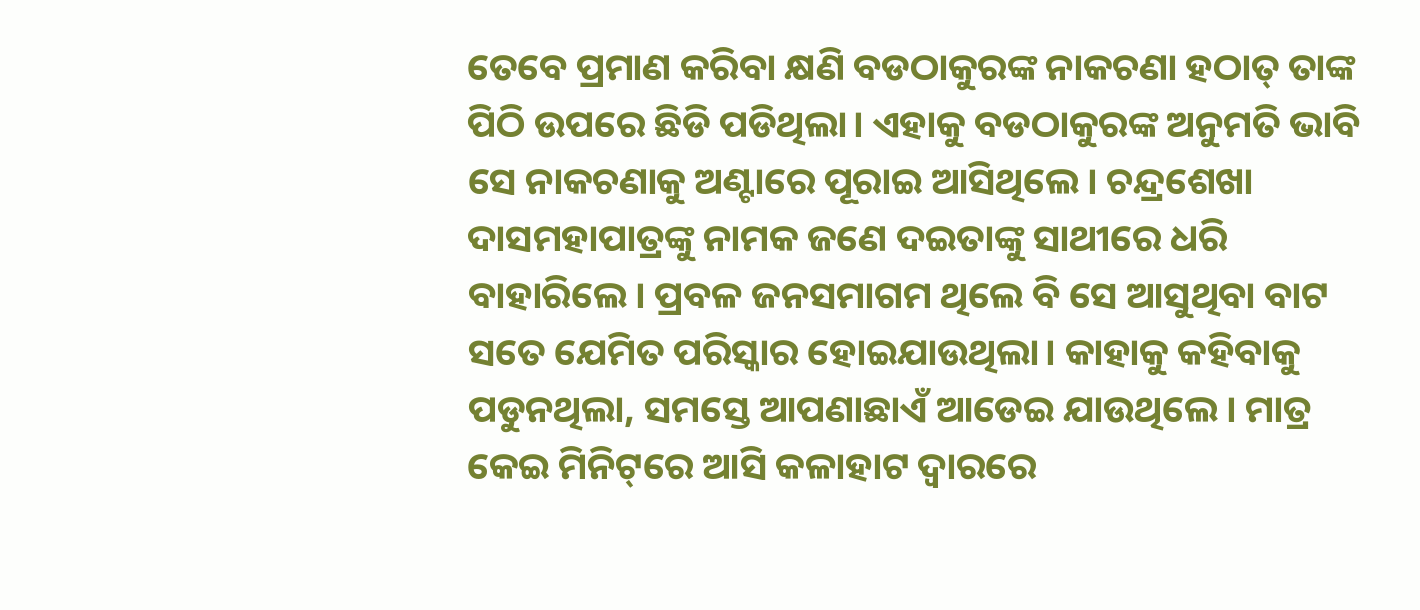ତେବେ ପ୍ରମାଣ କରିବା କ୍ଷଣି ବଡଠାକୁରଙ୍କ ନାକଚଣା ହଠାତ୍‌ ତାଙ୍କ ପିଠି ଉପରେ ଛିଡି ପଡିଥିଲା। ଏହାକୁ ବଡଠାକୁରଙ୍କ ଅନୁମତି ଭାବି ସେ ନାକଚଣାକୁ ଅଣ୍ଟାରେ ପୂରାଇ ଆସିଥିଲେ। ଚନ୍ଦ୍ରଶେଖା ଦାସମହାପାତ୍ରଙ୍କୁ ନାମକ ଜଣେ ଦଇତାଙ୍କୁ ସାଥୀରେ ଧରି ବାହାରିଲେ। ପ୍ରବଳ ଜନସମାଗମ ଥିଲେ ବି ସେ ଆସୁଥିବା ବାଟ ସତେ ଯେମିତ ପରିସ୍କାର ହୋଇଯାଉଥିଲା। କାହାକୁ କହିବାକୁ ପଡୁନଥିଲା, ସମସ୍ତେ ଆପଣାଛାଏଁ ଆଡେଇ ଯାଉଥିଲେ। ମାତ୍ର କେଇ ମିନିଟ୍‌ରେ ଆସି କଳାହାଟ ଦ୍ଵାରରେ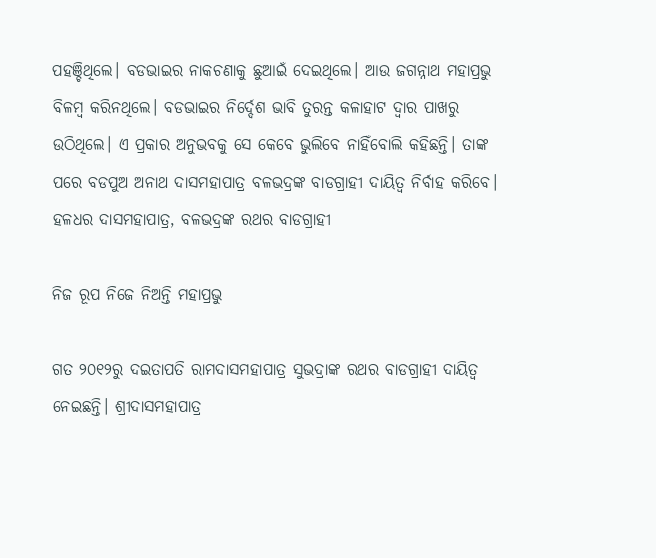ପହଞ୍ଚିଥିଲେ। ବଡଭାଇର ନାକଚଣାକୁ ଛୁଆଇଁ ଦେଇଥିଲେ। ଆଉ ଜଗନ୍ନାଥ ମହାପ୍ରଭୁ ବିଳମ୍ବ କରିନଥିଲେ। ବଡଭାଇର ନିର୍ଦ୍ଦେଶ ଭାବି ତୁରନ୍ତ କଳାହାଟ ଦ୍ଵାର ପାଖରୁ ଉଠିଥିଲେ। ଏ ପ୍ରକାର ଅନୁଭବକୁ ସେ କେବେ ଭୁଲିବେ ନାହିଁବୋଲି କହିଛନ୍ତି। ତାଙ୍କ ପରେ ବଡପୁଅ ଅନାଥ ଦାସମହାପାତ୍ର ବଳଭଦ୍ରଙ୍କ ବାଡଗ୍ରାହୀ ଦାୟିତ୍ଵ ନିର୍ବାହ କରିବେ।
ହଳଧର ଦାସମହାପାତ୍ର, ବଳଭଦ୍ରଙ୍କ ରଥର ବାଡଗ୍ରାହୀ

ନିଜ ରୂପ ନିଜେ ନିଅନ୍ତି ମହାପ୍ରଭୁ

ଗତ ୨୦୧୨ରୁ ଦଇତାପତି ରାମଦାସମହାପାତ୍ର ସୁଭଦ୍ରାଙ୍କ ରଥର ବାଡଗ୍ରାହୀ ଦାୟିତ୍ଵ ନେଇଛନ୍ତି। ଶ୍ରୀଦାସମହାପାତ୍ର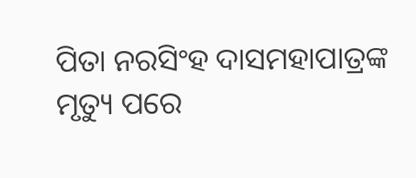ପିତା ନରସିଂହ ଦାସମହାପାତ୍ରଙ୍କ ମୃତ୍ୟୁ ପରେ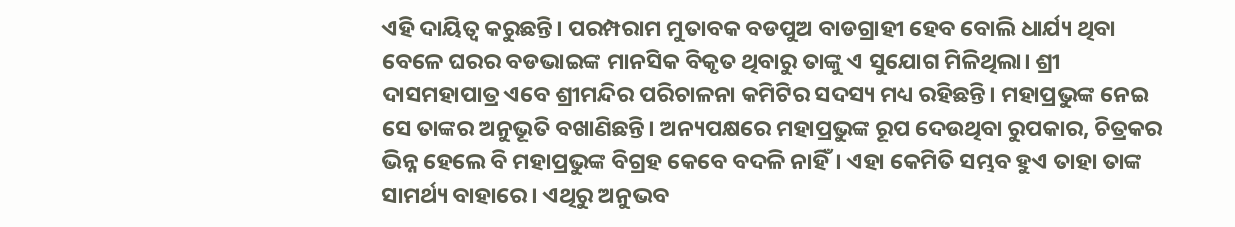ଏହି ଦାୟିତ୍ଵ କରୁଛନ୍ତି। ପରମ୍ପରାମ ମୁତାବକ ବଡପୁଅ ବାଡଗ୍ରାହୀ ହେବ ବୋଲି ଧାର୍ଯ୍ୟ ଥିବା ବେଳେ ଘରର ବଡଭାଇଙ୍କ ମାନସିକ ବିକୃତ ଥିବାରୁ ତାଙ୍କୁ ଏ ସୁଯୋଗ ମିଳିଥିଲା। ଶ୍ରୀ ଦାସମହାପାତ୍ର ଏବେ ଶ୍ରୀମନ୍ଦିର ପରିଚାଳନା କମିଟିର ସଦସ୍ୟ ମଧ୍ୟ ରହିଛନ୍ତି। ମହାପ୍ରଭୁଙ୍କ ନେଇ ସେ ତାଙ୍କର ଅନୁଭୂତି ବଖାଣିଛନ୍ତି। ଅନ୍ୟପକ୍ଷରେ ମହାପ୍ରଭୁଙ୍କ ରୂପ ଦେଉଥିବା ରୁପକାର, ଚିତ୍ରକର ଭିନ୍ନ ହେଲେ ବି ମହାପ୍ରଭୁଙ୍କ ବିଗ୍ରହ କେବେ ବଦଳି ନାହିଁ। ଏହା କେମିତି ସମ୍ଭବ ହୁଏ ତାହା ତାଙ୍କ ସାମର୍ଥ୍ୟ ବାହାରେ। ଏଥିରୁ ଅନୁଭବ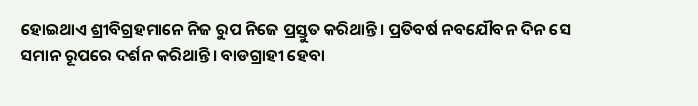ହୋଇଥାଏ ଶ୍ରୀବିଗ୍ରହମାନେ ନିଜ ରୁପ ନିଜେ ପ୍ରସ୍ତୁତ କରିଥାନ୍ତି। ପ୍ରତିବର୍ଷ ନବଯୌବନ ଦିନ ସେ ସମାନ ରୂପରେ ଦର୍ଶନ କରିଥାନ୍ତି। ବାଡଗ୍ରାହୀ ହେବା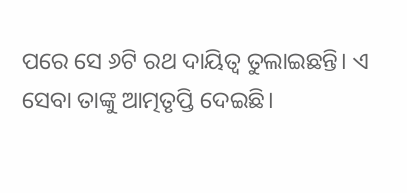ପରେ ସେ ୬ଟି ରଥ ଦାୟିତ୍ଵ ତୁଲାଇଛନ୍ତି। ଏ ସେବା ତାଙ୍କୁ ଆତ୍ମତୃପ୍ତି ଦେଇଛି।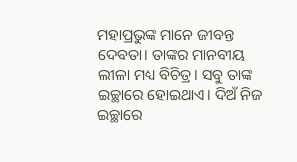ମହାପ୍ରଭୁଙ୍କ ମାନେ ଜୀବନ୍ତ ଦେବତା। ତାଙ୍କର ମାନବୀୟ ଲୀଳା ମଧ୍ୟ ବିଚିତ୍ର। ସବୁ ତାଙ୍କ ଇଚ୍ଛାରେ ହୋଇଥାଏ। ଦିଅଁ ନିଜ ଇଚ୍ଛାରେ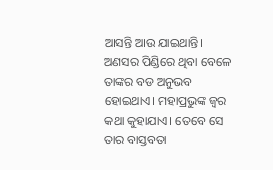ଆସନ୍ତି ଆଉ ଯାଇଥାନ୍ତି। ଅଣସର ପିଣ୍ଡିରେ ଥିବା ବେଳେ ତାଙ୍କର ବଡ ଅନୁଭବ ହୋଇଥାଏ। ମହାପ୍ରଭୁଙ୍କ ଜ୍ୱର କଥା କୁହାଯାଏ। ତେବେ ସେ ତାର ବାସ୍ତବତା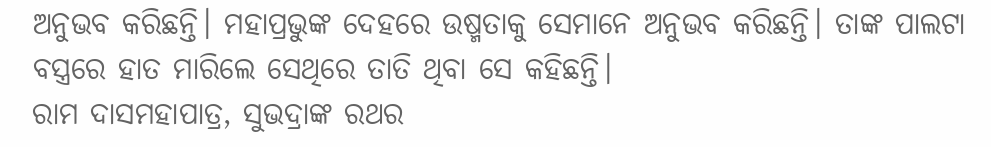ଅନୁଭବ କରିଛନ୍ତି। ମହାପ୍ରଭୁଙ୍କ ଦେହରେ ଉଷ୍ମତାକୁ ସେମାନେ ଅନୁଭବ କରିଛନ୍ତି। ତାଙ୍କ ପାଲଟା ବସ୍ତ୍ରରେ ହାତ ମାରିଲେ ସେଥିରେ ତାତି ଥିବା ସେ କହିଛନ୍ତି।
ରାମ ଦାସମହାପାତ୍ର, ସୁଭଦ୍ରାଙ୍କ ରଥର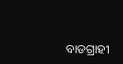ବାଡଗ୍ରାହୀ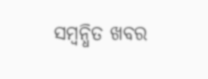ସମ୍ବନ୍ଧିତ ଖବର